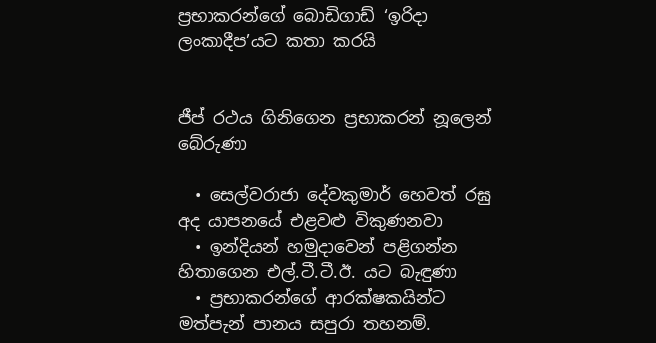ප්‍රභාකරන්ගේ බොඩිගාඩ් ‘ඉරිදා ලංකාදීප’යට කතා කරයි


ජීප් රථය ගිනිගෙන ප්‍රභාකරන් නූලෙන් බේරුණා

  • සෙල්වරාජා දේවකුමාර් හෙවත් රඝු අද යාපනයේ එළවළු විකුණනවා
  • ඉන්දියන් හමුදාවෙන් පළිගන්න හිතාගෙන එල්.ටී.ටී.ඊ. යට බැඳුණා
  • ප්‍රභාකරන්ගේ ආරක්ෂකයින්ට මත්පැන් පානය සපුරා තහනම්.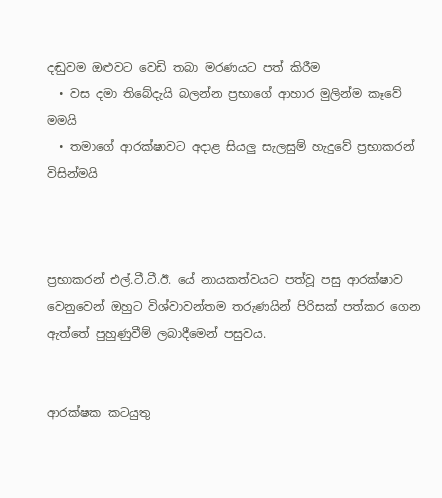දඬුවම ඔළුවට වෙඩි තබා මරණයට පත් කිරීම
  • වස දමා තිබේදැයි බලන්න ප්‍රභාගේ ආහාර මුලින්ම කෑවේ මමයි
  • තමාගේ ආරක්ෂාවට අදාළ සියලු සැලසුම් හැදුවේ ප්‍රභාකරන් විසින්මයි



ප්‍රභාකරන් එල්.ටී.ටී.ඊ. යේ නායකත්වයට පත්වූ පසු ආරක්ෂාව වෙනුවෙන් ඔහුට විශ්වාවන්තම තරුණයින් පිරිසක් පත්කර ගෙන ඇත්තේ පුහුණුවීම් ලබාදීමෙන් පසුවය.


ආරක්ෂක කටයුතු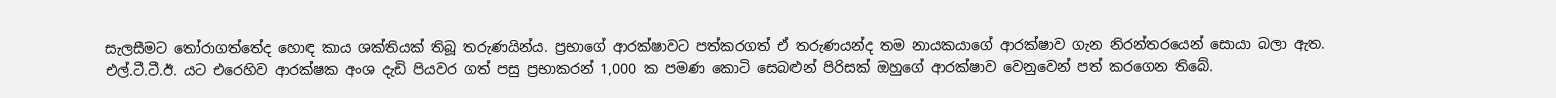සැලසීමට තෝරාගත්තේද හොඳ කාය ශක්තියක් තිබූ තරුණයින්ය. ප්‍රභාගේ ආරක්ෂාවට පත්කරගත් ඒ තරුණයන්ද තම නායකයාගේ ආරක්ෂාව ගැන නිරන්තරයෙන් සොයා බලා ඇත.
එල්.ටී.ටී.ඊ. යට එරෙහිව ආරක්ෂක අංශ දැඩි පියවර ගත් පසු ප්‍රභාකරන් 1,000 ක පමණ කොටි සෙබළුන් පිරිසක් ඔහුගේ ආරක්ෂාව වෙනුවෙන් පත් කරගෙන තිබේ.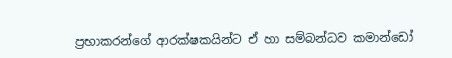ප්‍රභාකරන්ගේ ආරක්ෂකයින්ට ඒ හා සම්බන්ධව කමාන්ඩෝ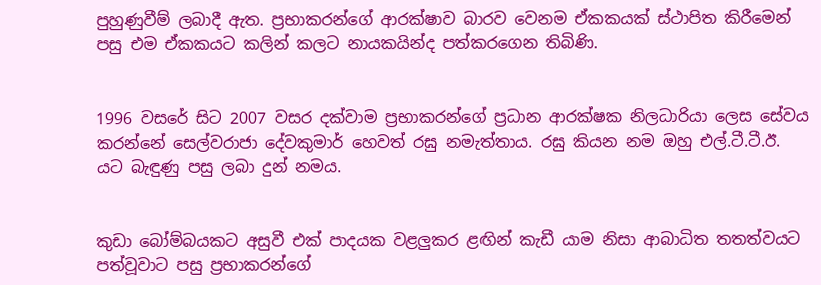පුහුණුවීම් ලබාදී ඇත. ප්‍රභාකරන්ගේ ආරක්ෂාව බාරව වෙනම ඒකකයක් ස්ථාපිත කිරීමෙන් පසු එම ඒකකයට කලින් කලට නායකයින්ද පත්කරගෙන තිබිණි.


1996 වසරේ සිට 2007 වසර දක්වාම ප්‍රභාකරන්ගේ ප්‍රධාන ආරක්ෂක නිලධාරියා ලෙස සේවය කරන්නේ සෙල්වරාජා දේවකුමාර් හෙවත් රඝු නමැත්තාය. රඝු කියන නම ඔහු එල්.ටී.ටී.ඊ. යට බැඳුණු පසු ලබා දුන් නමය.


කුඩා බෝම්බයකට අසුවී එක් පාදයක වළලුකර ළඟින් කැඩී යාම නිසා ආබාධිත තතත්වයට පත්වූවාට පසු ප්‍රභාකරන්ගේ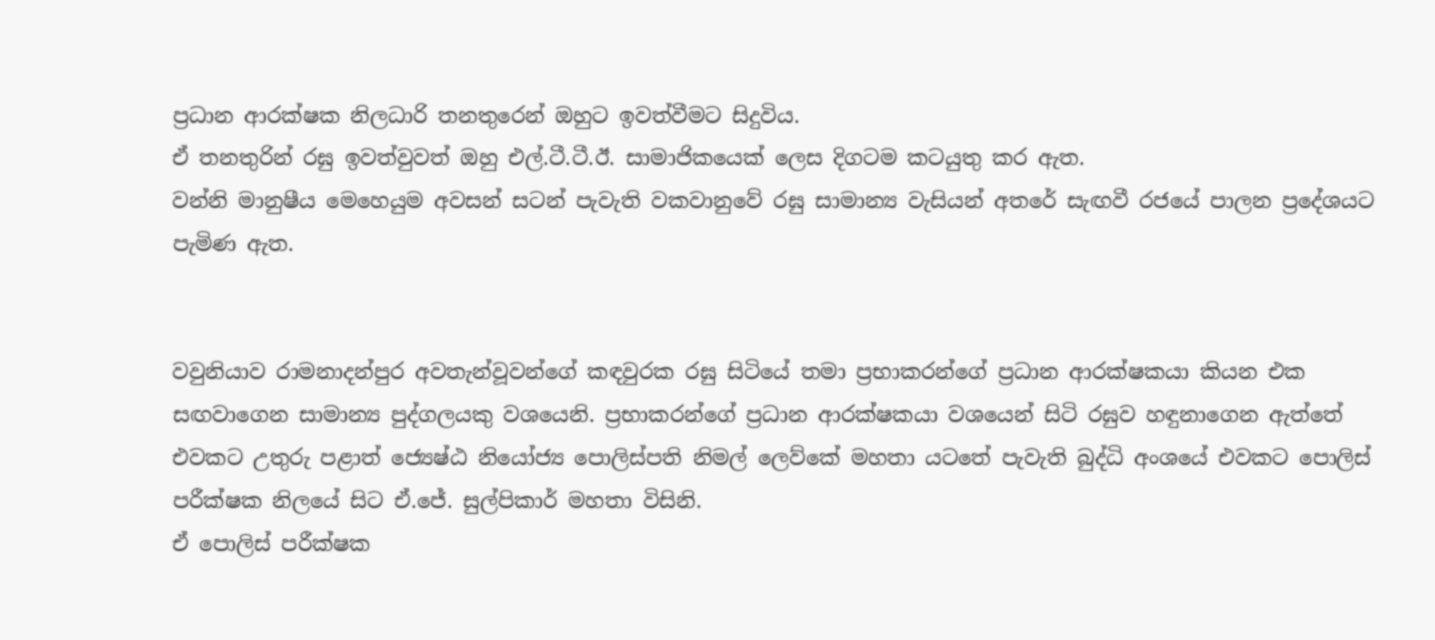ප්‍රධාන ආරක්ෂක නිලධාරි තනතුරෙන් ඔහුට ඉවත්වීමට සිදුවිය.
ඒ තනතුරින් රඝු ඉවත්වුවත් ඔහු එල්.ටී.ටී.ඊ. සාමාජිකයෙක් ලෙස දිගටම කටයුතු කර ඇත.
වන්නි මානුෂීය මෙහෙයුම අවසන් සටන් පැවැති වකවානුවේ රඝු සාමාන්‍ය වැසියන් අතරේ සැඟවී රජයේ පාලන ප්‍රදේශයට පැමිණ ඇත.


වවුනියාව රාමනාදන්පුර අවතැන්වූවන්ගේ කඳවුරක රඝු සිටියේ තමා ප්‍රභාකරන්ගේ ප්‍රධාන ආරක්ෂකයා කියන එක සඟවාගෙන සාමාන්‍ය පුද්ගලයකු වශයෙනි. ප්‍රභාකරන්ගේ ප්‍රධාන ආරක්ෂකයා වශයෙන් සිටි රඝුව හඳුනාගෙන ඇත්තේ එවකට උතුරු පළාත් ජ්‍යෙෂ්‍ඨ නියෝජ්‍ය පොලිස්පති නිමල් ලෙව්කේ මහතා යටතේ පැවැති බුද්ධි අංශයේ එවකට පොලිස් පරීක්ෂක නිලයේ සිට ඒ.ජේ. සුල්පිකාර් මහතා විසිනි.
ඒ පොලිස් පරීක්ෂක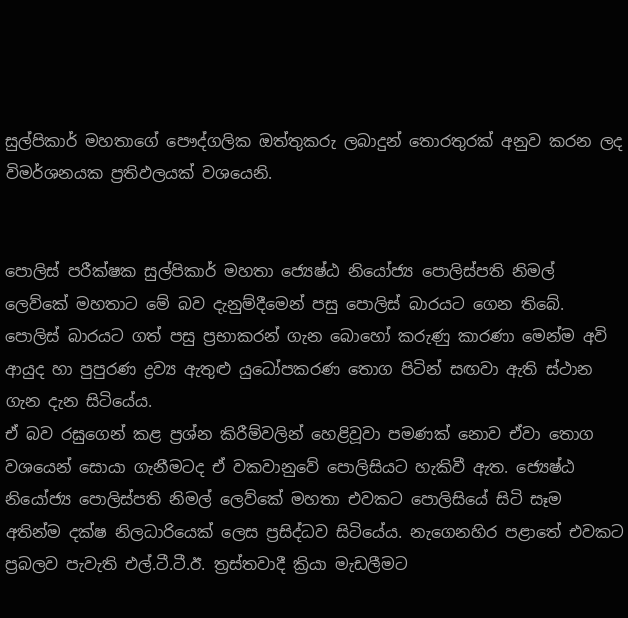සුල්පිකාර් මහතාගේ පෞද්ගලික ඔත්තුකරු ලබාදුන් තොරතුරක් අනුව කරන ලද විමර්ශනයක ප්‍රතිඵලයක් වශයෙනි.


පොලිස් පරීක්ෂක සුල්පිකාර් මහතා ජ්‍යෙෂ්ඨ නියෝජ්‍ය පොලිස්පති නිමල් ලෙව්කේ මහතාට මේ බව දැනුම්දීමෙන් පසු පොලිස් බාරයට ගෙන තිබේ. පොලිස් බාරයට ගත් පසු ප්‍රභාකරන් ගැන බොහෝ කරුණු කාරණා මෙන්ම අවි ආයුද හා පුපුරණ ද්‍රව්‍ය ඇතුළු යුධෝපකරණ තොග පිටින් සඟවා ඇති ස්ථාන ගැන දැන සිටියේය.
ඒ බව රඝුගෙන් කළ ප්‍රශ්න කිරීම්වලින් හෙළිවූවා පමණක් නොව ඒවා තොග වශයෙන් සොයා ගැනීමටද ඒ වකවානුවේ පොලිසියට හැකිවී ඇත. ජ්‍යෙෂ්‍ඨ නියෝජ්‍ය පොලිස්පති නිමල් ලෙව්කේ මහතා එවකට පොලිසියේ සිටි සෑම අතින්ම දක්ෂ නිලධාරියෙක් ලෙස ප්‍රසිද්ධව සිටියේය. නැගෙනහිර පළාතේ එවකට ප්‍රබලව පැවැති එල්.ටී.ටී.ඊ. ත්‍රස්තවාදී ක්‍රියා මැඩලීමට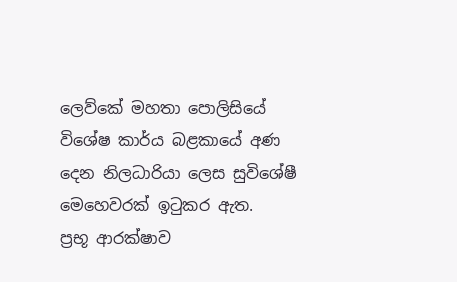ලෙව්කේ මහතා පොලිසියේ විශේෂ කාර්ය බළකායේ අණ දෙන නිලධාරියා ලෙස සුවිශේෂී මෙහෙවරක් ඉටුකර ඇත.
ප්‍රභූ ආරක්ෂාව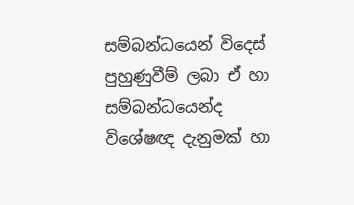සම්බන්ධයෙන් විදෙස් පුහුණුවීම් ලබා ඒ හා සම්බන්ධයෙන්ද විශේෂඥ දැනුමක් හා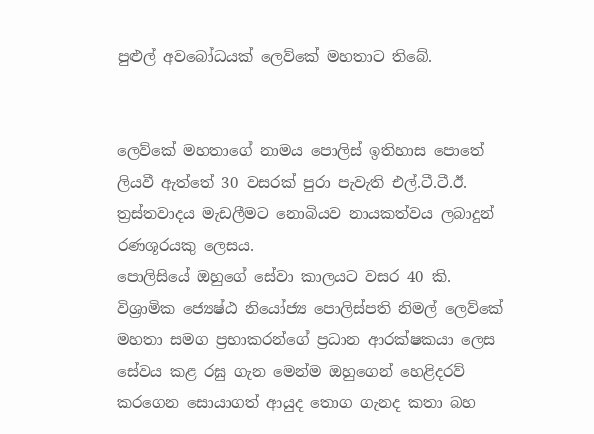පුළුල් අවබෝධයක් ලෙව්කේ මහතාට තිබේ.


ලෙව්කේ මහතාගේ නාමය පොලිස් ඉතිහාස පොතේ ලියවී ඇත්තේ 30 වසරක් පුරා පැවැති එල්.ටී.ටී.ඊ. ත්‍රස්තවාදය මැඩලීමට නොබියව නායකත්වය ලබාදුන් රණශූරයකු ලෙසය.
පොලිසියේ ඔහුගේ සේවා කාලයට වසර 40 කි.
විශ්‍රාමික ජ්‍යෙෂ්‍ඨ නියෝජ්‍ය පොලිස්පති නිමල් ලෙව්කේ මහතා සමග ප්‍රභාකරන්ගේ ප්‍රධාන ආරක්ෂකයා ලෙස සේවය කළ රඝු ගැන මෙන්ම ඔහුගෙන් හෙළිදරව් කරගෙන සොයාගත් ආයුද තොග ගැනද කතා බහ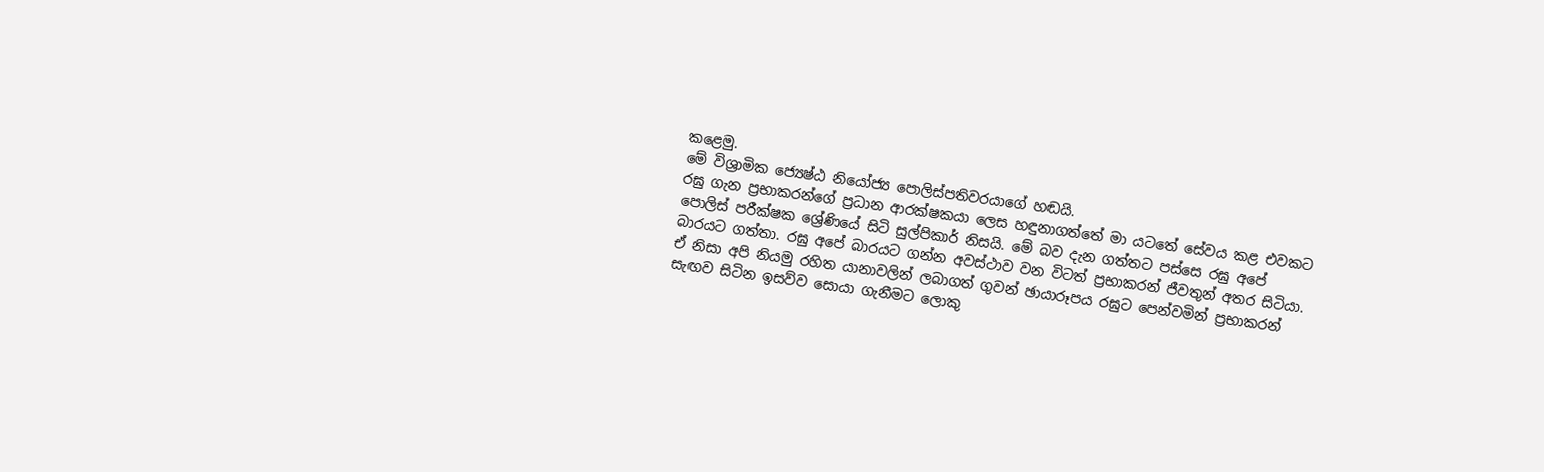කළෙමු.
මේ විශ්‍රාමික ජ්‍යෙෂ්ඨ නියෝජ්‍ය පොලිස්පතිවරයාගේ හඬයි.
රඝු ගැන ප්‍රභාකරන්ගේ ප්‍රධාන ආරක්ෂකයා ලෙස හඳුනාගත්තේ මා යටතේ සේවය කළ එවකට පොලිස් පරීක්ෂක ශ්‍රේණියේ සිටි සුල්පිකාර් නිසයි. මේ බව දැන ගත්තට පස්සෙ රඝු අපේ බාරයට ගත්තා. රඝු අපේ බාරයට ගන්න අවස්ථාව වන විටත් ප්‍රභාකරන් ජීවතුන් අතර සිටියා. ඒ නිසා අපි නියමු රහිත යානාවලින් ලබාගත් ගුවන් ඡායාරූපය රඝුට පෙන්වමින් ප්‍රභාකරන් සැඟව සිටින ඉසව්ව සොයා ගැනීමට ලොකු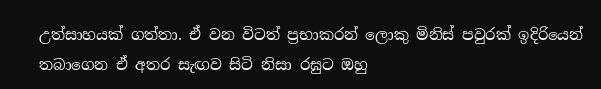උත්සාහයක් ගත්තා. ඒ වන විටත් ප්‍රභාකරන් ලොකු මිනිස් පවුරක් ඉදිරියෙන් තබාගෙන ඒ අතර සැඟව සිටි නිසා රඝුට ඔහු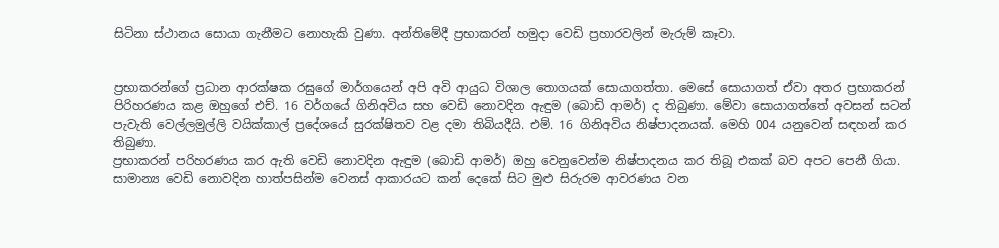සිටිනා ස්ථානය සොයා ගැනීමට නොහැකි වුණා. අන්තිමේදී ප්‍රභාකරන් හමුදා වෙඩි ප්‍රහාරවලින් මැරුම් කෑවා.


ප්‍රභාකරන්ගේ ප්‍රධාන ආරක්ෂක රඝුගේ මාර්ගයෙන් අපි අවි ආයුධ විශාල තොගයක් සොයාගත්තා. මෙසේ සොයාගත් ඒවා අතර ප්‍රභාකරන් පිරිහරණය කළ ඔහුගේ එච්. 16 වර්ගයේ ගිනිඅවිය සහ වෙඩි නොවදින ඇඳුම (බොඩි ආමර්) ද තිබුණා. මේවා සොයාගත්තේ අවසන් සටන් පැවැති වෙල්ලමුල්ලි වයික්කාල් ප්‍රදේශයේ සුරක්ෂිතව වළ දමා තිබියදීයි. එම්. 16 ගිනිඅවිය නිෂ්පාදනයක්. මෙහි 004 යනුවෙන් සඳහන් කර තිබුණා.
ප්‍රභාකරන් පරිහරණය කර ඇති වෙඩි නොවදින ඇඳුම (බොඩි ආමර්) ඔහු වෙනුවෙන්ම නිෂ්පාදනය කර තිබූ එකක් බව අපට පෙනී ගියා. සාමාන්‍ය වෙඩි නොවදින හාත්පසින්ම වෙනස් ආකාරයට කන් දෙකේ සිට මුළු සිරුරම ආවරණය වන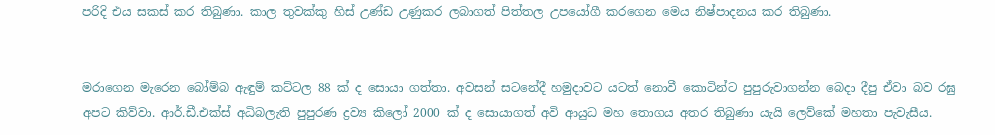පරිදි එය සකස් කර තිබුණා. කාල තුවක්කු හිස් උණ්ඩ උණුකර ලබාගත් පිත්තල උපයෝගී කරගෙන මෙය නිෂ්පාදනය කර තිබුණා.


මරාගෙන මැරෙන බෝම්බ ඇඳුම් කට්ටල 88 ක් ද සොයා ගත්තා. අවසන් සටනේදී හමුදාවට යටත් නොවී කොටින්ට පුපුරුවාගන්න බෙදා දීපු ඒවා බව රඝු අපට කිව්වා. ආර්.ඩී.එක්ස් අධිබලැති පුපුරණ ද්‍රව්‍ය කිලෝ 2000 ක් ද සොයාගත් අවි ආයුධ මහ තොගය අතර තිබුණා යැයි ලෙව්කේ මහතා පැවැසීය.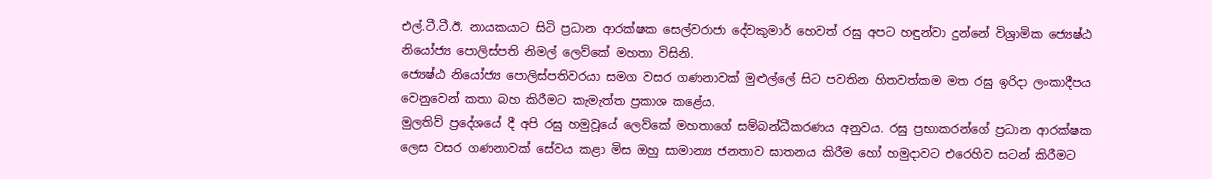එල්.ටී.ටී.ඊ. නායකයාට සිටි ප්‍රධාන ආරක්ෂක සෙල්වරාජා දේවකුමාර් හෙවත් රඝු අපට හඳුන්වා දුන්නේ විශ්‍රාමික ජ්‍යෙෂ්ඨ නියෝජ්‍ය පොලිස්පති නිමල් ලෙව්කේ මහතා විසිනි.
ජ්‍යෙෂ්‍ඨ නියෝජ්‍ය පොලිස්පතිවරයා සමග වසර ගණනාවක් මුළුල්ලේ සිට පවතින හිතවත්කම මත රඝු ඉරිදා ලංකාදීපය වෙනුවෙන් කතා බහ කිරීමට කැමැත්ත ප්‍රකාශ කළේය.
මුලතිව් ප්‍රදේශයේ දී අපි රඝු හමුවූයේ ලෙව්කේ මහතාගේ සම්බන්ධීකරණය අනුවය. රඝු ප්‍රභාකරන්ගේ ප්‍රධාන ආරක්ෂක ලෙස වසර ගණනාවක් සේවය කළා මිස ඔහු සාමාන්‍ය ජනතාව ඝාතනය කිරීම හෝ හමුදාවට එරෙහිව සටන් කිරීමට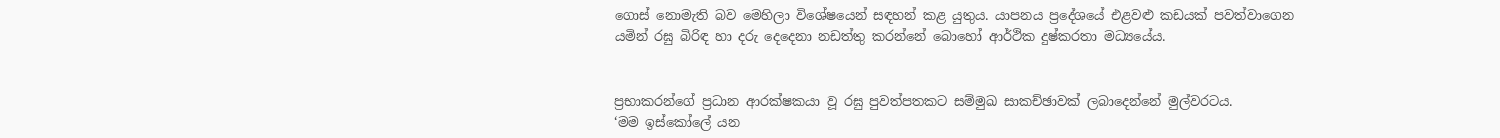ගොස් නොමැති බව මෙහිලා විශේ‍ෂයෙන් සඳහන් කළ යුතුය. යාපනය ප්‍රදේශයේ එළවළු කඩයක් පවත්වාගෙන යමින් රඝු බිරිඳ හා දරු දෙදෙනා නඩත්තු කරන්නේ බොහෝ ආර්ථික දුෂ්කරතා මධ්‍යයේය.


ප්‍රභාකරන්ගේ ප්‍රධාන ආරක්ෂකයා වූ රඝු පුවත්පතකට සම්මුඛ සාකච්ඡාවක් ලබාදෙන්නේ මුල්වරටය.
‘මම ඉස්කෝලේ යන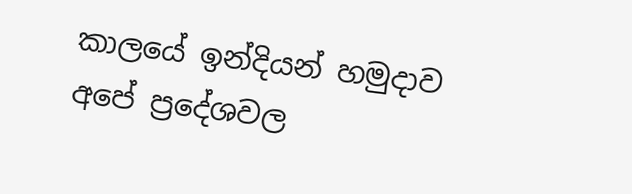කාලයේ ඉන්දියන් හමුදාව අපේ ප්‍රදේශවල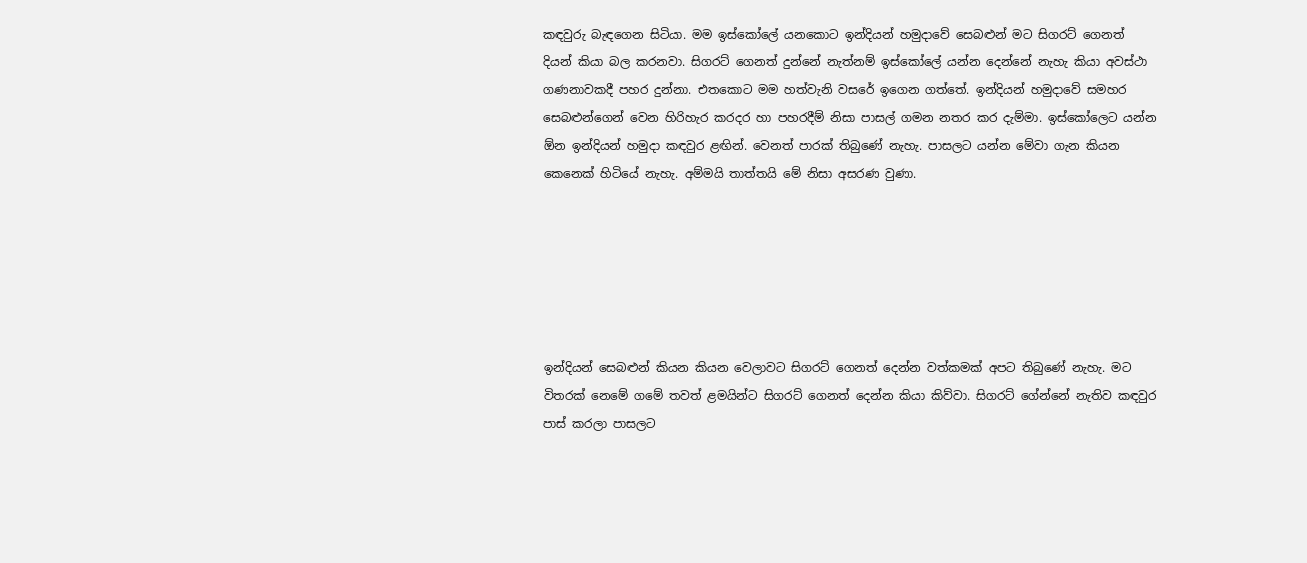කඳවුරු බැඳගෙන සිටියා. මම ඉස්කෝලේ යනකොට ඉන්දියන් හමුදාවේ සෙබළුන් මට සිගරට් ගෙනත් දියන් කියා බල කරනවා. සිගරට් ගෙනත් දුන්නේ නැත්නම් ඉස්කෝලේ යන්න දෙන්නේ නැහැ කියා අවස්ථා ගණනාවකදී පහර දුන්නා. එතකොට මම හත්වැනි වසරේ ඉගෙන ගත්තේ. ඉන්දියන් හමුදාවේ සමහර සෙබළුන්ගෙන් වෙන හිරිහැර කරදර හා පහරදීම් නිසා පාසල් ගමන නතර කර දැම්මා. ඉස්කෝලෙට යන්න ඕන ඉන්දියන් හමුදා කඳවුර ළඟින්. වෙනත් පාරක් තිබුණේ නැහැ. පාසලට යන්න මේවා ගැන කියන කෙනෙක් හිටියේ නැහැ. අම්මයි තාත්තයි මේ නිසා අසරණ වුණා.






ඉන්දියන් සෙබළුන් කියන කියන වෙලාවට සිගරට් ගෙනත් දෙන්න වත්කමක් අපට තිබුණේ නැහැ. මට විතරක් නෙමේ ගමේ තවත් ළමයින්ට සිගරට් ගෙනත් දෙන්න කියා කිව්වා. සිගරට් ගේන්නේ නැතිව කඳවුර පාස් කරලා පාසලට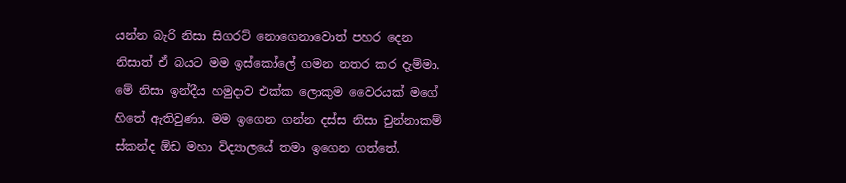යන්න බැරි නිසා සිගරට් නොගෙනාවොත් පහර දෙන නිසාත් ඒ බයට මම ඉස්කෝලේ ගමන නතර කර දැම්මා. මේ නිසා ඉන්දීය හමුදාව එක්ක ලොකුම වෛරයක් මගේ හිතේ ඇතිවුණා. මම ඉගෙන ගන්න දස්ස නිසා චුන්නාකම් ස්කන්ද ඕඩ මහා විද්‍යාලයේ තමා ඉගෙන ගත්තේ.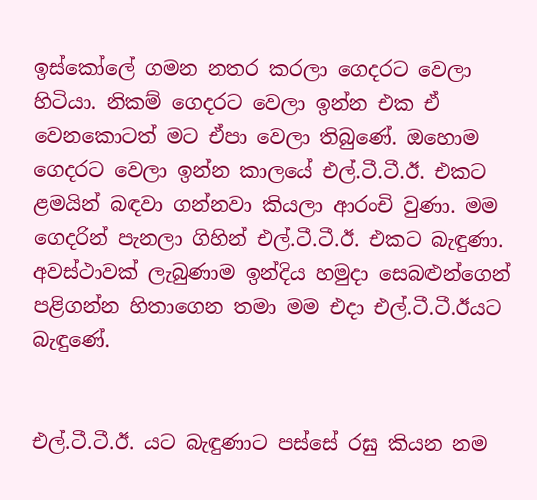ඉස්කෝලේ ගමන නතර කරලා ගෙදරට වෙලා හිටියා. නිකම් ගෙදරට වෙලා ඉන්න එක ඒ වෙනකොටත් මට ඒපා වෙලා තිබුණේ. ඔහොම ගෙදරට වෙලා ඉන්න කාලයේ එල්.ටී.ටී.ඊ. එකට ළමයින් බඳවා ගන්නවා කියලා ආරංචි වුණා. මම ගෙදරින් පැනලා ගිහින් එල්.ටී.ටී.ඊ. එකට බැඳුණා. අවස්ථාවක් ලැබුණාම ඉන්දිය හමුදා සෙබළුන්ගෙන් පළිගන්න හිතාගෙන තමා මම එදා එල්.ටී.ටී.ඊයට බැඳුණේ.


එල්.ටී.ටී.ඊ. යට බැඳුණාට පස්සේ රඝු කියන නම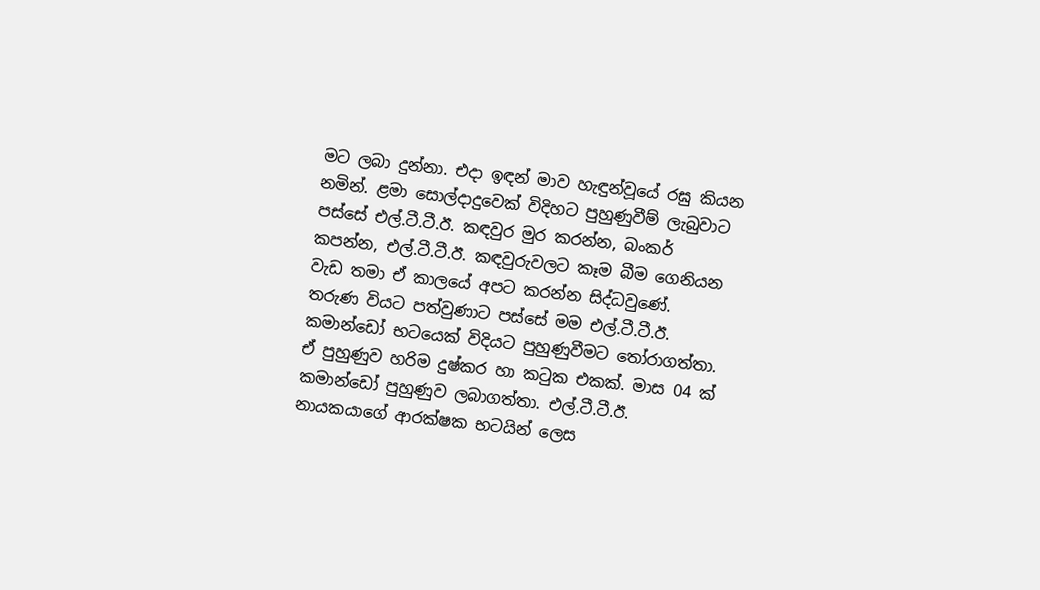මට ලබා දුන්නා. එදා ඉඳන් මාව හැඳුන්වූයේ රඝු කියන නමින්. ළමා සොල්දාදුවෙක් විදිහට පුහුණුවීම් ලැබුවාට පස්සේ එල්.ටී.ටී.ඊ. කඳවුර මුර කරන්න, බංකර් කපන්න, එල්.ටී.ටී.ඊ. කඳවුරුවලට කෑම බීම ගෙනියන වැඩ තමා ඒ කාලයේ අපට කරන්න සිද්ධවුණේ.
තරුණ වියට පත්වුණාට පස්සේ මම එල්.ටී.ටී.ඊ. කමාන්ඩෝ භටයෙක් විදියට පුහුණුවීමට තෝරාගත්තා. ඒ පුහුණුව හරිම දුෂ්කර හා කටුක එකක්. මාස 04 ක් කමාන්ඩෝ පුහුණුව ලබාගත්තා. එල්.ටී.ටී.ඊ. නායකයාගේ ආරක්ෂක භටයින් ලෙස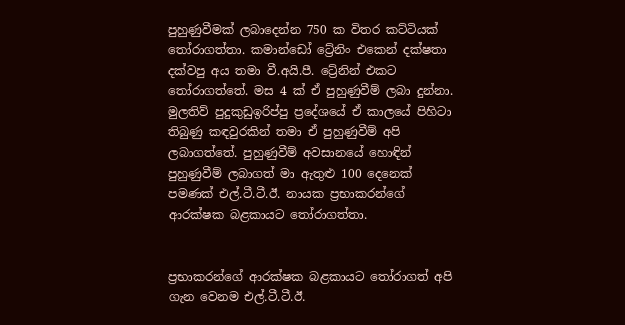පුහුණුවීමක් ලබාදෙන්න 750 ක විතර කට්ටියක් තෝරාගත්තා. කමාන්ඩෝ ට්‍රේනිං එකෙන් දක්ෂතා දක්වපු අය තමා වී.අයි.පී. ට්‍රේනින් එකට තෝරාගත්තේ. මස 4 ක් ඒ පුහුණුවීම් ලබා දුන්නා.
මුලතිව් පුදුකුඩුඉරිප්පු ප්‍රදේශයේ ඒ කාලයේ පිහිටා තිබුණු කඳවුරකින් තමා ඒ පුහුණුවීම් අපි ලබාගත්තේ. පුහුණුවීම් අවසානයේ හොඳින් පුහුණුවීම් ලබාගත් මා ඇතුළු 100 දෙනෙක් පමණක් එල්.ටී.ටී.ඊ. නායක ප්‍රභාකරන්ගේ ආරක්ෂක බළකායට තෝරාගත්තා.


ප්‍රභාකරන්ගේ ආරක්ෂක බළකායට තෝරාගත් අපි ගැන වෙනම එල්.ටී.ටී.ඊ.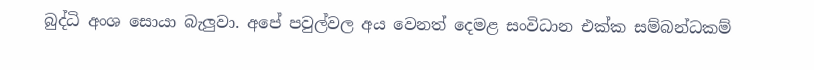බුද්ධි අංශ සොයා බැලුවා. අපේ පවුල්වල අය වෙනත් දෙමළ සංවිධාන එක්ක සම්බන්ධකම්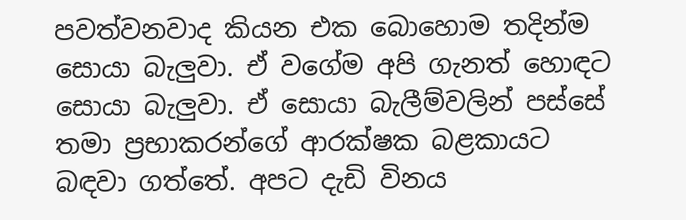පවත්වනවාද කියන එක බොහොම තදින්ම සොයා බැලුවා. ඒ වගේම අපි ගැනත් හොඳට සොයා බැලුවා. ඒ සොයා බැලීම්වලින් පස්සේ තමා ප්‍රභාකරන්ගේ ආරක්ෂක බළකායට බඳවා ගත්තේ. අපට දැඩි විනය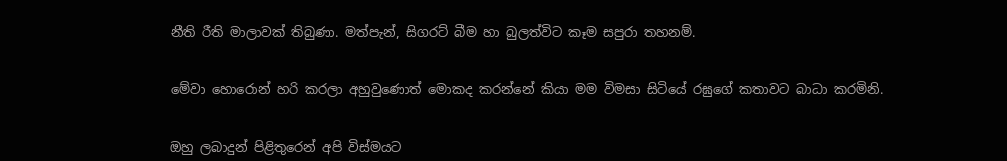නීති රීති මාලාවක් තිබුණා. මත්පැන්, සිගරට් බීම හා බුලත්විට කෑම සපුරා තහනම්.


මේවා හොරොන් හරි කරලා අහුවුණොත් මොකද කරන්නේ කියා මම විමසා සිටියේ රඝුගේ කතාවට බාධා කරමිනි.


ඔහු ලබාදුන් පිළිතුරෙන් අපි විස්මයට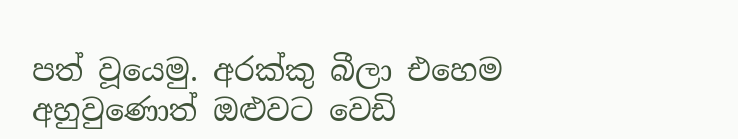පත් වූයෙමු. අරක්කු බීලා එහෙම අහුවුණොත් ඔළුවට වෙඩි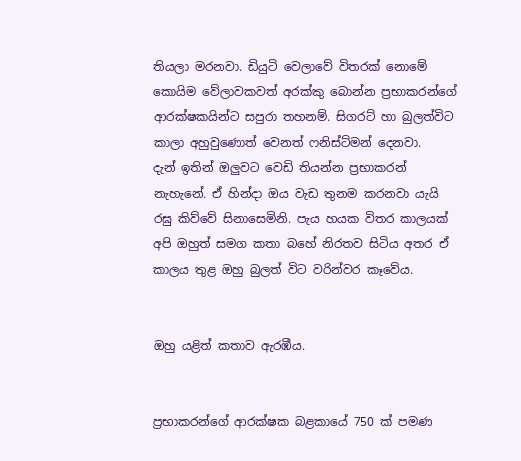තියලා මරනවා. ඩියුටි වෙලාවේ විතරක් නොමේ කොයිම වේලාවකවත් අරක්කු බොන්න ප්‍රභාකරන්ගේ ආරක්ෂකයින්ට සපුරා තහනම්. සිගරට් හා බුලත්විට කාලා අහුවුණොත් වෙනත් ෆනිස්ට්මන් දෙනවා.
දැන් ඉතින් ඔලුවට වෙඩි තියන්න ප්‍රභාකරන් නැහැනේ. ඒ හින්දා ඔය වැඩ තුනම කරනවා යැයි රඝු කිව්වේ සිනාසෙමිනි. පැය හයක විතර කාලයක් අපි ඔහුත් සමග කතා බහේ නිරතව සිටිය අතර ඒ කාලය තුළ ඔහු බුලත් විට වරින්වර කෑවේය.


ඔහු යළිත් කතාව ඇරඹීය.


ප්‍රභාකරන්ගේ ආරක්ෂක බළකායේ 750 ක් පමණ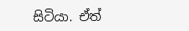සිටියා. ඒත්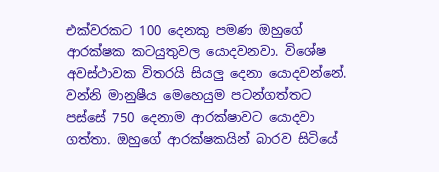එක්වරකට 100 දෙනකු පමණ ඔහුගේ ආරක්ෂක කටයුතුවල යොදවනවා. විශේ‍ෂ අවස්ථාවක විතරයි සියලු දෙනා යොදවන්නේ. වන්නි මානුෂීය මෙහෙයුම පටන්ගත්තට පස්සේ 750 දෙනාම ආරක්ෂාවට යොදවා ගත්තා. ඔහුගේ ආරක්ෂකයින් බාරව සිටියේ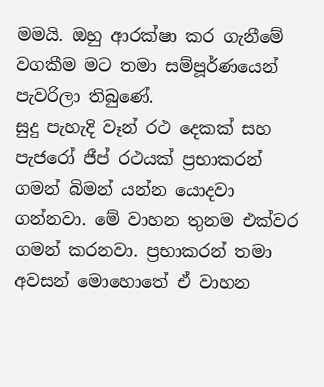මමයි. ඔහු ආරක්ෂා කර ගැනීමේ වගකීම මට තමා සම්පූර්ණයෙන් පැවරිලා තිබුණේ.
සුදු පැහැදි වෑන් රථ දෙකක් සහ පැජරෝ ජීප් රථයක් ප්‍රභාකරන් ගමන් බිමන් යන්න යොදවා ගන්නවා. මේ වාහන තුනම එක්වර ගමන් කරනවා. ප්‍රභාකරන් තමා අවසන් මොහොතේ ඒ වාහන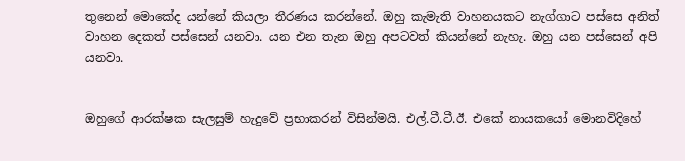තුනෙන් මොකේද යන්නේ කියලා තීරණය කරන්නේ. ඔහු කැමැති වාහනයකට නැග්ගාට පස්සෙ අනිත් වාහන දෙකත් පස්සෙන් යනවා. යන එන තැන ඔහු අපටවත් කියන්නේ නැහැ. ඔහු යන පස්සෙන් අපි යනවා.


ඔහුගේ ආරක්ෂක සැලසුම් හැදුවේ ප්‍රභාකරන් විසින්මයි. එල්.ටී.ටී.ඊ. එකේ නායකයෝ මොනවිදිහේ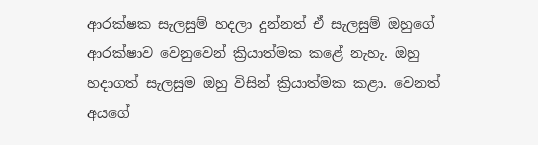ආරක්ෂක සැලසුම් හදලා දුන්නත් ඒ සැලසුම් ඔහුගේ ආරක්ෂාව වෙනුවෙන් ක්‍රියාත්මක කළේ නැහැ. ඔහු හදාගත් සැලසුම ඔහු විසින් ක්‍රියාත්මක කළා. වෙනත් අයගේ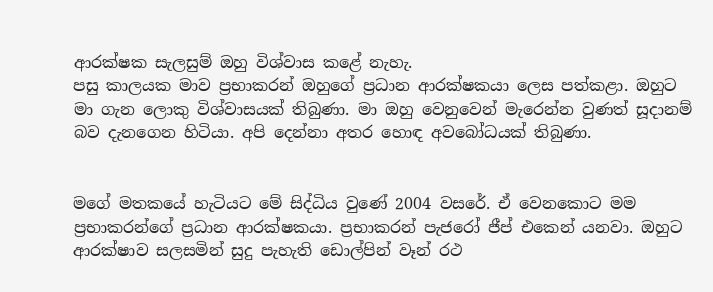ආරක්ෂක සැලසුම් ඔහු විශ්‍වාස කළේ නැහැ.
පසු කාලයක මාව ප්‍රභාකරන් ඔහුගේ ප්‍රධාන ආරක්ෂකයා ලෙස පත්කළා. ඔහුට මා ගැන ලොකු විශ්වාසයක් තිබුණා. මා ඔහු වෙනුවෙන් මැරෙන්න වුණත් සූදානම් බව දැනගෙන හිටියා. අපි දෙන්නා අතර හොඳ අවබෝධයක් තිබුණා.


මගේ මතකයේ හැටියට මේ සිද්ධිය වුණේ 2004 වසරේ. ඒ වෙනකොට මම ප්‍රභාකරන්ගේ ප්‍රධාන ආරක්ෂකයා. ප්‍රභාකරන් පැජරෝ ජීප් එකෙන් යනවා. ඔහුට ආරක්ෂාව සලසමින් සුදු පැහැති ඩොල්පින් වෑන් රථ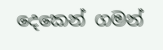දෙකෙන් ගමන්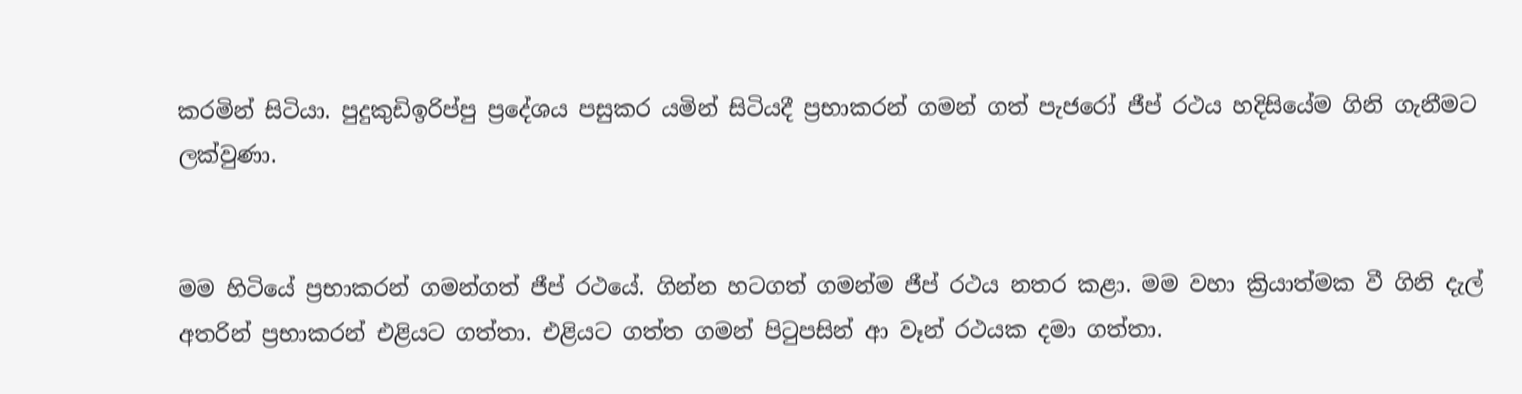කරමින් සිටියා. පුදුකුඩිඉරිප්පු ප්‍රදේශය පසුකර යමින් සිටියදී ප්‍රභාකරන් ගමන් ගත් පැජරෝ ජීප් රථය හදිසියේම ගිනි ගැනීමට ලක්වුණා.


මම හිටියේ ප්‍රභාකරන් ගමන්ගත් ජීප් රථයේ. ගින්න හටගත් ගමන්ම ජීප් රථය නතර කළා. මම වහා ක්‍රියාත්මක වී ගිනි දැල් අතරින් ප්‍රභාකරන් එළියට ගත්තා. එළියට ගත්ත ගමන් පිටුපසින් ආ වෑන් රථයක දමා ගත්තා.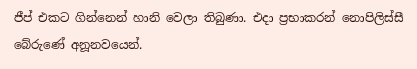ජීප් එකට ගින්නෙන් හානි වෙලා තිබුණා. එදා ප්‍රභාකරන් නොපිලිස්සී බේරුණේ අනූනවයෙන්.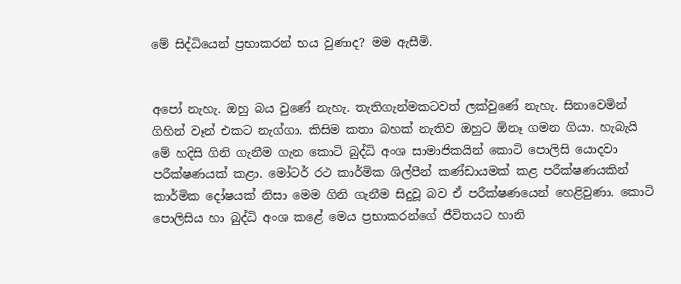මේ සිද්ධියෙන් ප්‍රභාකරන් භය වුණාද? මම ඇසීමි.


අපෝ නැහැ. ඔහු බය වුණේ නැහැ. තැතිගැන්මකටවත් ලක්වුණේ නැහැ. සිනාවෙමින් ගිහින් වෑන් එකට නැග්ගා. කිසිම කතා බහක් නැතිව ඔහුට ඕනෑ ගමන ගියා. හැබැයි මේ හදිසි ගිනි ගැනීම ගැන කොටි බුද්ධි අංශ සාමාජිකයින් කොටි පොලිසි යොදවා පරීක්ෂණයක් කළා. මෝටර් රථ කාර්මික ශිල්පීන් කණ්‍ඩායමක් කළ පරීක්ෂණයකින් කාර්මික දෝෂයක් නිසා මෙම ගිනි ගැනීම සිදුවූ බව ඒ පරීක්ෂණයෙන් හෙළිවුණා. කොටි පොලිසිය හා බුද්ධි අංශ කළේ මෙය ප්‍රභාකරන්ගේ ජීවිතයට හානි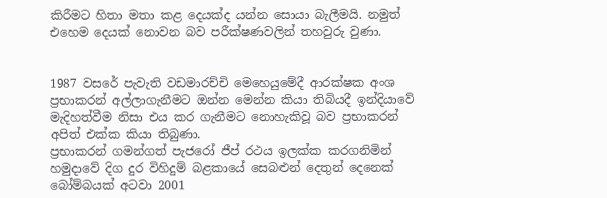කිරීමට හිතා මතා කළ දෙයක්ද යන්න සොයා බැලීමයි. නමුත් එහෙම දෙයක් නොවන බව පරීක්ෂණවලින් තහවුරු වුණා.


1987 වසරේ පැවැති වඩමාරච්චි මෙහෙයුමේදී ආරක්ෂක අංශ ප්‍රභාකරන් අල්ලාගැනීමට ඔන්න මෙන්න කියා තිබියදී ඉන්දියාවේ මැදිහත්වීම නිසා එය කර ගැනීමට නොහැකිවූ බව ප්‍රභාකරන් අපිත් එක්ක කියා තිබුණා.
ප්‍රභාකරන් ගමන්ගත් පැජරෝ ජීප් රථය ඉලක්ක කරගනිමින් හමුදාවේ දිග දුර විහිදුම් බළකායේ සෙබළුන් දෙතුන් දෙනෙක් බෝම්බයක් අටවා 2001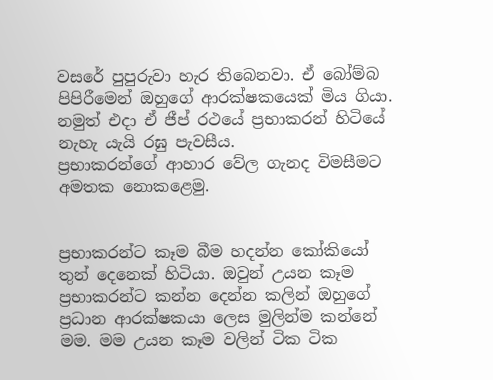වසරේ පුපුරුවා හැර තිබෙනවා. ඒ බෝම්බ පිපිරීමෙන් ඔහුගේ ආරක්ෂකයෙක් මිය ගියා. නමුත් එදා ඒ ජීප් රථයේ ප්‍රභාකරන් හිටියේ නැහැ යැයි රඝු පැවසීය.
ප්‍රභාකරන්ගේ ආහාර වේල ගැනද විමසීමට අමතක නොකළෙමු.


ප්‍රභාකරන්ට කෑම බීම හදන්න කෝකියෝ තුන් දෙනෙක් හිටියා. ඔවුන් උයන කෑම ප්‍රභාකරන්ට කන්න දෙන්න කලින් ඔහුගේ ප්‍රධාන ආරක්ෂකයා ලෙස මුලින්ම කන්නේ මම. මම උයන කෑම වලින් ටික ටික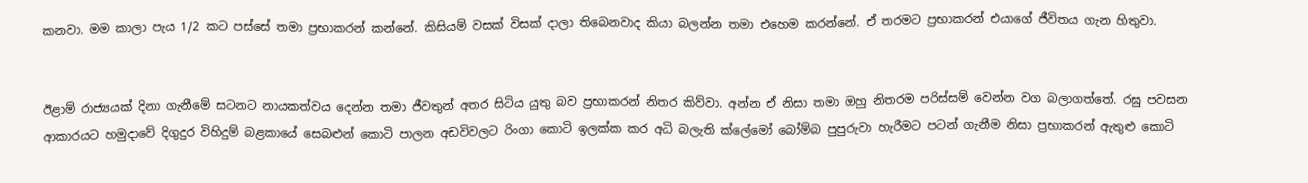කනවා. මම කාලා පැය 1/2 කට පස්සේ තමා ප්‍රභාකරන් කන්නේ. කිසියම් වසක් විසක් දාලා තිබෙනවාද කියා බලන්න තමා එහෙම කරන්නේ. ඒ තරමට ප්‍රභාකරන් එයාගේ ජීවිතය ගැන හිතුවා.


ඊළාම් රාජ්‍යයක් දිනා ගැනීමේ සටනට නායකත්වය දෙන්න තමා ජීවතුන් අතර සිටිය යුතු බව ප්‍රභාකරන් නිතර කිව්වා. අන්න ඒ නිසා තමා ඔහු නිතරම පරිස්සම් වෙන්න වග බලාගත්තේ. රඝු පවසන ආකාරයට හමුදාවේ දිගුදුර විහිදුම් බළකායේ සෙබළුන් කොටි පාලන අඩවිවලට රිංගා කොටි ඉලක්ක කර අධි බලැති ක්ලේමෝ බෝම්බ පුපුරුවා හැරීමට පටන් ගැනීම නිසා ප්‍රභාකරන් ඇතුළු කොටි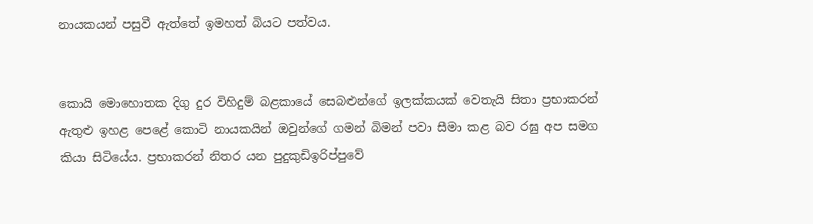නායකයන් පසුවී ඇත්තේ ඉමහත් බියට පත්වය.


කොයි මොහොතක දිගු දුර විහිදුම් බළකායේ සෙබළුන්ගේ ඉලක්කයක් වෙතැයි සිතා ප්‍රභාකරන් ඇතුළු ඉහළ පෙළේ කොටි නායකයින් ඔවුන්ගේ ගමන් බිමන් පවා සීමා කළ බව රඝු අප සමග කියා සිටියේය. ප්‍රභාකරන් නිතර යන පුදුකුඩිඉරිප්පුවේ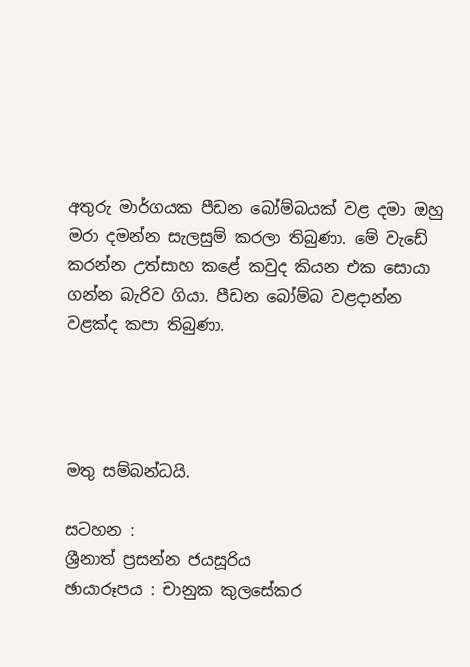අතුරු මාර්ගයක පීඩන බෝම්බයක් වළ දමා ඔහු මරා දමන්න සැලසුම් කරලා තිබුණා. මේ වැඩේ කරන්න උත්සාහ කළේ කවුද කියන එක සොයා ගන්න බැරිව ගියා. පීඩන බෝම්බ වළදාන්න වළක්ද කපා තිබුණා.




මතු සම්බන්ධයි.

සටහන :
ශ්‍රීනාත් ප්‍රසන්න ජයසූරිය
ඡායාරූපය : චානුක කුලසේකර